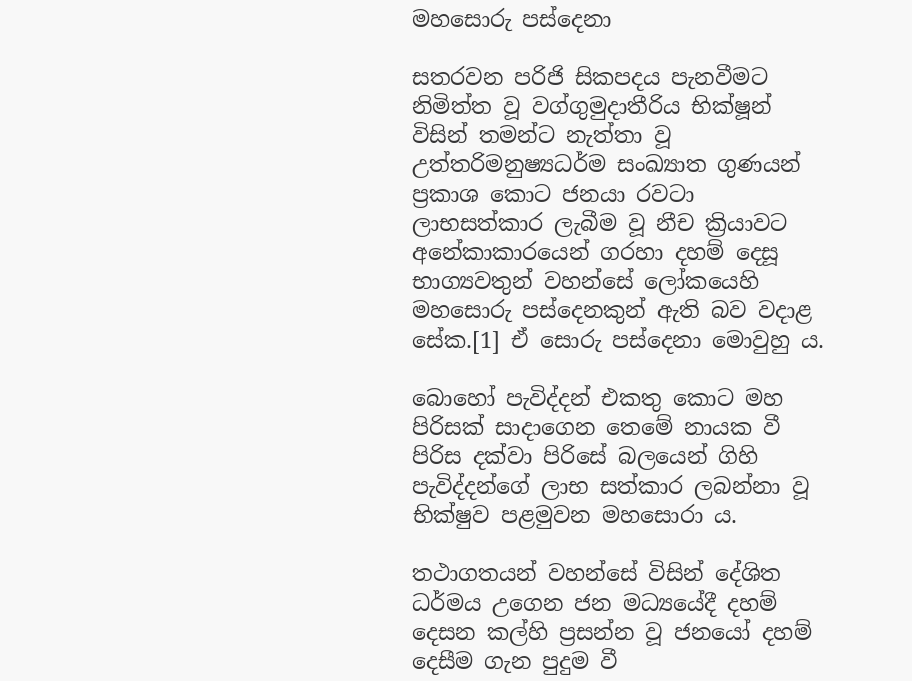මහසොරු පස්දෙනා

සතරවන පරිජි සිකපදය පැනවීමට නිමිත්ත වූ වග්ගුමුදාතීරිය භික්ෂූන් විසින් තමන්ට නැත්තා වූ උත්තරිමනුෂ්‍යධර්ම සංඛ්‍යාත ගුණයන් ප්‍ර‍කාශ කොට ජනයා රවටා ලාභසත්කාර ලැබීම වූ නීච ක්‍රියාවට අනේකාකාරයෙන් ගරහා දහම් දෙසූ භාග්‍යවතුන් වහන්සේ ලෝකයෙහි මහසොරු පස්දෙනකුන් ඇති බව වදාළ සේක.[1] ඒ සොරු පස්දෙනා මොවුහු ය.

බොහෝ පැවිද්දන් එකතු කොට මහ පිරිසක් සාදාගෙන තෙමේ නායක වී පිරිස දක්වා පිරිසේ බලයෙන් ගිහි පැවිද්දන්ගේ ලාභ සත්කාර ලබන්නා වූ භික්ෂුව පළමුවන මහසොරා ය.

තථාගතයන් වහන්සේ විසින් දේශිත ධර්මය උගෙන ජන මධ්‍යයේදී දහම් දෙසන කල්හි ප්‍ර‍සන්න වූ ජනයෝ දහම් දෙසීම ගැන පුදුම වී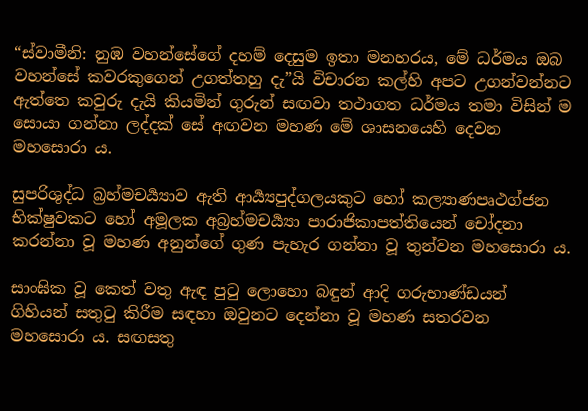“ස්වාමීනි: නුඹ වහන්සේගේ දහම් දෙසුම ඉතා මනහරය, මේ ධර්මය ඔබ වහන්සේ කවරකුගෙන් උගත්තහු දැ”යි විචාරන කල්හි අපට උගන්වන්නට ඇත්තෙ කවුරු දැයි කියමින් ගුරුන් සඟවා තථාගත ධර්මය තමා විසින් ම සොයා ගන්නා ලද්දක් සේ අඟවන මහණ මේ ශාසනයෙහි දෙවන මහසොරා ය.

සුපරිශුද්ධ බ්‍ර‍හ්මචර්‍ය්‍යාව ඇති ආර්‍ය්‍යපුද්ගලයකුට හෝ කල්‍යාණපෘථග්ජන භික්ෂුවකට හෝ අමූලක අබ්‍ර‍හ්මචර්‍ය්‍යා පාරාජිකාපත්තියෙන් චෝදනා කරන්නා වූ මහණ අනුන්ගේ ගුණ පැහැර ගන්නා වූ තුන්වන මහසොරා ය.

සාංඝික වූ කෙත් වතු ඇඳ පුටු ලොහො බඳුන් ආදි ගරුභාණ්ඩයන් ගිහියන් සතුටු කිරීම සඳහා ඔවුනට දෙන්නා වූ මහණ සතරවන මහසොරා ය. සඟසතු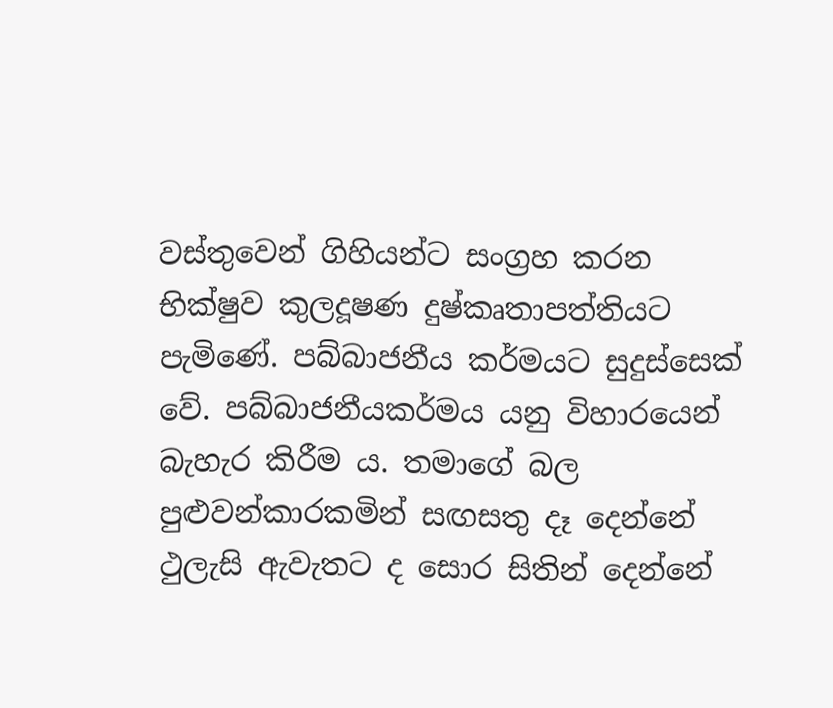වස්තුවෙන් ගිහියන්ට සංග්‍ර‍හ කරන භික්ෂුව කුලදූෂණ දුෂ්කෘතාපත්තියට පැමිණේ. පබ්බාජනීය කර්මයට සුදුස්සෙක් වේ. පබ්බාජනීයකර්මය යනු විහාරයෙන් බැහැර කිරීම ය. තමාගේ බල පුළුවන්කාරකමින් සඟසතු දෑ දෙන්නේ ථුලැසි ඇවැතට ද සොර සිතින් දෙන්නේ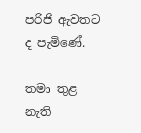පරිජි ඇවතට ද පැමිණේ.

තමා තුළ නැති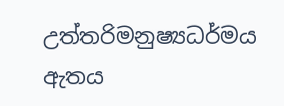උත්තරිමනුෂ්‍යධර්මය ඇතය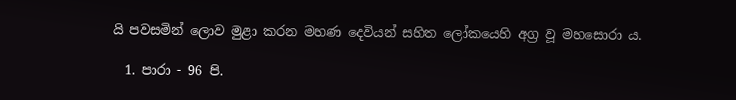යි පවසමින් ලොව මුළා කරන මහණ දෙවියන් සහිත ලෝකයෙහි අග්‍ර‍ වූ මහසොරා ය.

  1. පාරා - 96 පි.